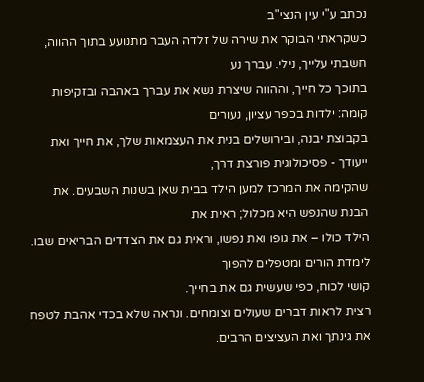נכתב ע"י עין הנצי"ב
כשקראתי הבוקר את שירה של זלדה העבר מתנועע בתוך ההווה, חשבתי עלייך, נילי. עברך נע
בתוכך כל חייך, וההווה שיצרת נשא את עברך באהבה ובזקיפות קומה: ילדות בכפר עציון, נעורים
בקבוצת יבנה, ובירושלים בנית את העצמאות שלך, את חייך ואת ייעודך - פסיכולוגית פורצת דרך,
שהקימה את המרכז למען הילד בבית שאן בשנות השבעים. את הבנת שהנפש היא מכלול; ראית את
הילד כולו – את גופו ואת נפשו, וראית גם את הצדדים הבריאים שבו. לימדת הורים ומטפלים להפוך
קושי לכוח, כפי שעשית גם את בחייך.
רצית לראות דברים שעולים וצומחים. ונראה שלא בכדי אהבת לטפח את גינתך ואת העציצים הרבים.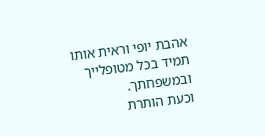אהבת יופי וראית אותו תמיד בכל מטופלייך ובמשפחתך.
וכעת הותרת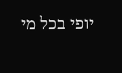יופי בכל מי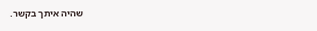שהיה איתך בקשר.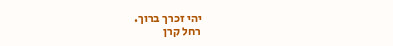יהי זכרך ברוך.
רחל קרן